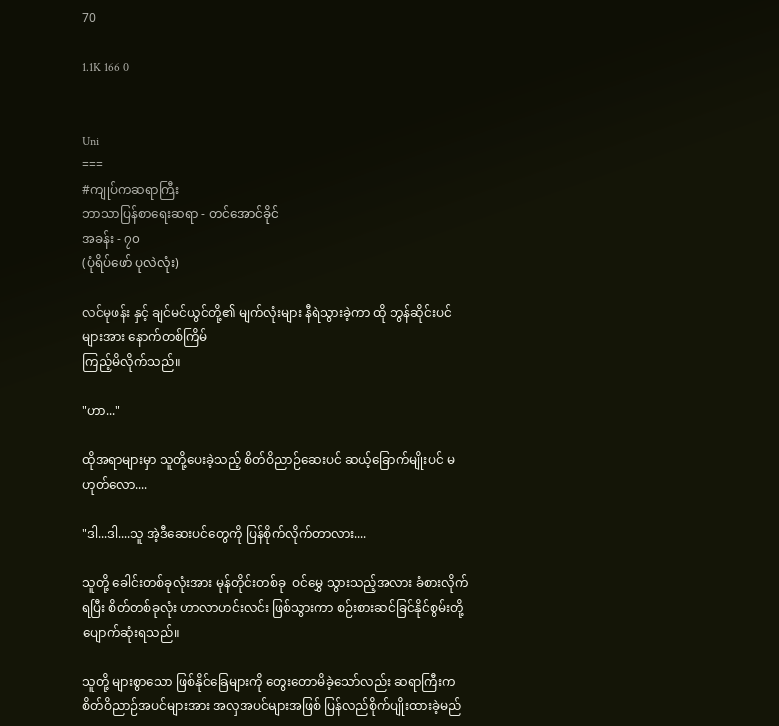70

1.1K 166 0


Uni
===
#ကျုပ်ကဆရာကြီး
ဘာသာပြန်စာရေးဆရာ - တင်အောင်ခိုင်
အခန်း - ၇၀
(ပုံရိပ်ဖော် ပုလဲလုံး)

လင်မုဖန်း နှင့် ချင်မင်ယွင်တို့၏ မျက်လုံးများ နီရဲသွားခဲ့ကာ ထို ဘွန်ဆိုင်းပင်များအား နောက်တစ်ကြိမ်
ကြည့်မိလိုက်သည်။

"ဟာ..."

ထိုအရာများမှာ သူတို့ပေးခဲ့သည့် စိတ်ဝိညာဉ်ဆေးပင် ဆယ့်ခြောက်မျိုးပင် မဟုတ်လော....

"ဒါ...ဒါ....သူ အဲ့ဒီဆေးပင်တွေကို ပြန်စိုက်လိုက်တာလား....

သူတို့ ခေါင်းတစ်ခုလုံးအား မုန်တိုင်းတစ်ခု  ဝင်မွှေ သွားသည့်အလား ခံစားလိုက်ရပြီး စိတ်တစ်ခုလုံး ဟာလာဟင်းလင်း ဖြစ်သွားကာ စဉ်းစားဆင်ခြင်နိုင်စွမ်းတို့ ပျောက်ဆုံးရသည်။

သူတို့ များစွာသော ဖြစ်နိုင်ခြေများကို တွေးတောမိခဲ့သော်လည်း ဆရာကြီးက စိတ်ဝိညာဉ်အပင်များအား အလှအပင်များအဖြစ် ပြန်လည်စိုက်ပျိုးထားခဲ့မည်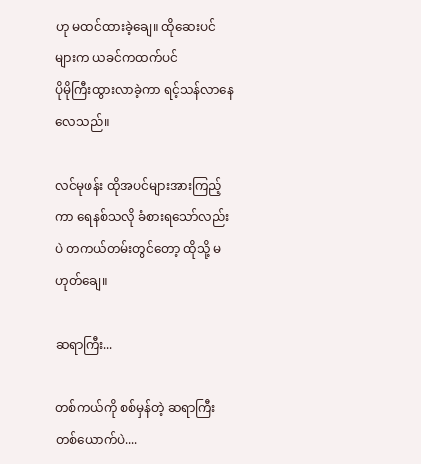ဟု မထင်ထားခဲ့ချေ။ ထိုဆေးပင်များက ယခင်ကထက်ပင်
ပိုမိုကြီးထွားလာခဲ့ကာ ရင့်သန်လာနေလေသည်။

လင်မုဖန်း ထိုအပင်များအားကြည့်ကာ ရေနစ်သလို ခံစားရသော်လည်းပဲ တကယ်တမ်းတွင်တော့ ထိုသို့ မဟုတ်ချေ။

ဆရာကြီး...

တစ်ကယ်ကို စစ်မှန်တဲ့ ဆရာကြီးတစ်ယောက်ပဲ....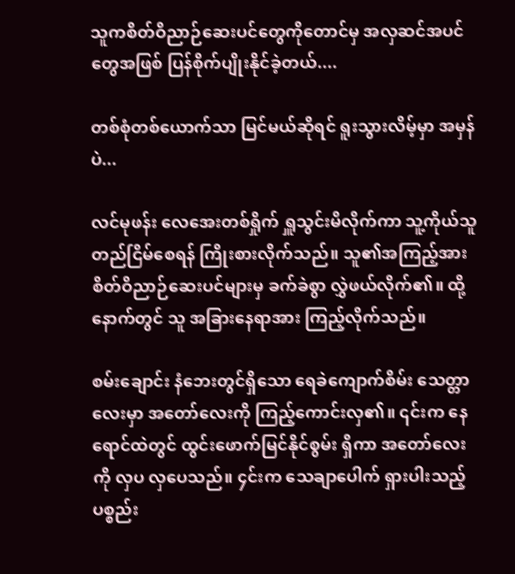သူကစိတ်ဝိညာဉ်ဆေးပင်တွေကိုတောင်မှ အလှဆင်အပင်တွေအဖြစ် ပြန်စိုက်ပျိုးနိုင်ခဲ့တယ်....

တစ်စုံတစ်ယောက်သာ မြင်မယ်ဆိုရင် ရူးသွားလိမ့်မှာ အမှန်ပဲ...

လင်မုဖန်း လေအေးတစ်ရှိုက် ရှူသွင်းမိလိုက်ကာ သူ့ကိုယ်သူ တည်ငြိမ်စေရန် ကြိုးစားလိုက်သည်။ သူ၏အကြည့်အား စိတ်ဝိညာဉ်ဆေးပင်များမှ ခက်ခဲစွာ လွှဲဖယ်လိုက်၏။ ထို့နောက်တွင် သူ အခြားနေရာအား ကြည့်လိုက်သည်။

စမ်းချောင်း နံဘေးတွင်ရှိသော ရေခဲကျောက်စိမ်း သေတ္တာလေးမှာ အတော်လေးကို ကြည့်ကောင်းလှ၏။ ၎င်းက နေရောင်ထဲတွင် ထွင်းဖောက်မြင်နိုင်စွမ်း ရှိကာ အတော်လေးကို လှပ လှပေသည်။ ၄င်းက သေချာပေါက် ရှားပါးသည့် ပစ္စည်း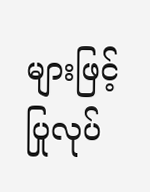များဖြင့် ပြုလုပ်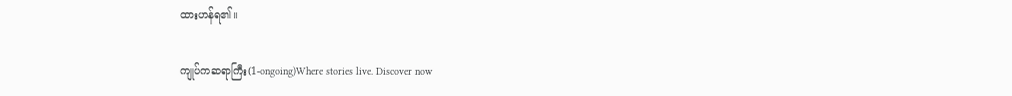ထားဟန်ရ၏။

ကျုပ်ကဆရာကြီး(1-ongoing)Where stories live. Discover now